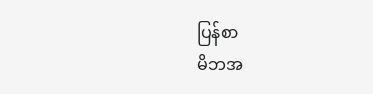ပြန်စာ
မိဘအ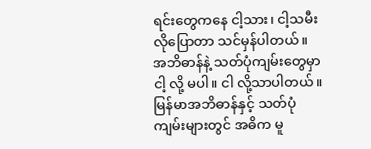ရင်းတွေကနေ ငါ့သား၊ ငါ့သမီးလိုပြောတာ သင်မှန်ပါတယ်။
အဘိဓာန်နဲ့ သတ်ပုံကျမ်းတွေမှာ ငါ့ လို့ မပါ။ ငါ လို့သာပါတယ်။
မြန်မာအဘိဓာန်နှင့် သတ်ပုံကျမ်းများတွင် အဓိက မူ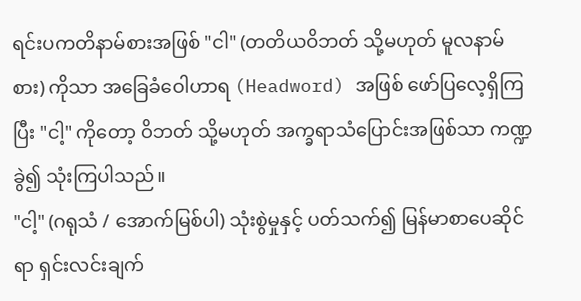ရင်းပကတိနာမ်စားအဖြစ် "ငါ" (တတိယဝိဘတ် သို့မဟုတ် မူလနာမ်စား) ကိုသာ အခြေခံဝေါဟာရ (Headword) အဖြစ် ဖော်ပြလေ့ရှိကြပြီး "ငါ့" ကိုတော့ ဝိဘတ် သို့မဟုတ် အက္ခရာသံပြောင်းအဖြစ်သာ ကဏ္ဍခွဲ၍ သုံးကြပါသည်။
"ငါ့" (ဂရုသံ / အောက်မြစ်ပါ) သုံးစွဲမှုနှင့် ပတ်သက်၍ မြန်မာစာပေဆိုင်ရာ ရှင်းလင်းချက်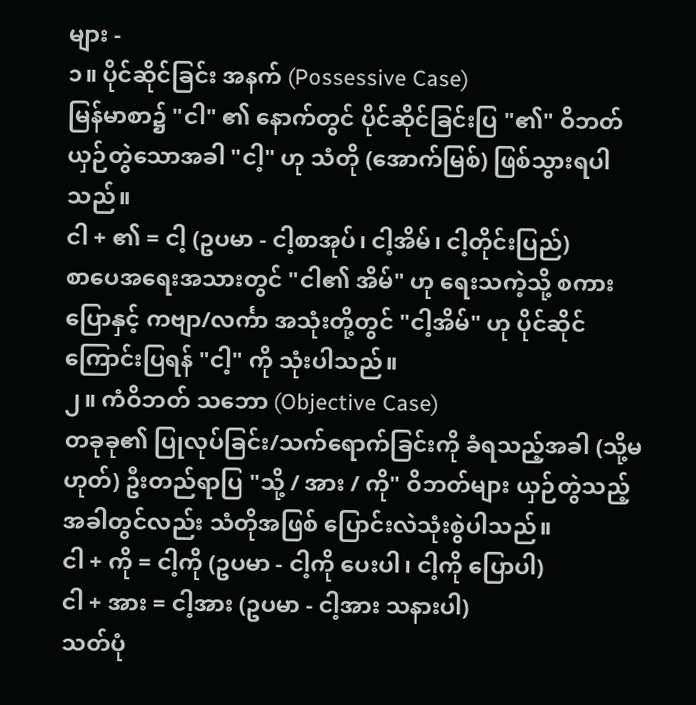များ -
၁။ ပိုင်ဆိုင်ခြင်း အနက် (Possessive Case)
မြန်မာစာ၌ "ငါ" ၏ နောက်တွင် ပိုင်ဆိုင်ခြင်းပြ "၏" ဝိဘတ် ယှဉ်တွဲသောအခါ "ငါ့" ဟု သံတို (အောက်မြစ်) ဖြစ်သွားရပါသည်။
ငါ + ၏ = ငါ့ (ဥပမာ - ငါ့စာအုပ်၊ ငါ့အိမ်၊ ငါ့တိုင်းပြည်)
စာပေအရေးအသားတွင် "ငါ၏ အိမ်" ဟု ရေးသကဲ့သို့ စကားပြောနှင့် ကဗျာ/လင်္ကာ အသုံးတို့တွင် "ငါ့အိမ်" ဟု ပိုင်ဆိုင်ကြောင်းပြရန် "ငါ့" ကို သုံးပါသည်။
၂။ ကံဝိဘတ် သဘော (Objective Case)
တခုခု၏ ပြုလုပ်ခြင်း/သက်ရောက်ခြင်းကို ခံရသည့်အခါ (သို့မဟုတ်) ဦးတည်ရာပြ "သို့ / အား / ကို" ဝိဘတ်များ ယှဉ်တွဲသည့်အခါတွင်လည်း သံတိုအဖြစ် ပြောင်းလဲသုံးစွဲပါသည်။
ငါ + ကို = ငါ့ကို (ဥပမာ - ငါ့ကို ပေးပါ၊ ငါ့ကို ပြောပါ)
ငါ + အား = ငါ့အား (ဥပမာ - ငါ့အား သနားပါ)
သတ်ပုံ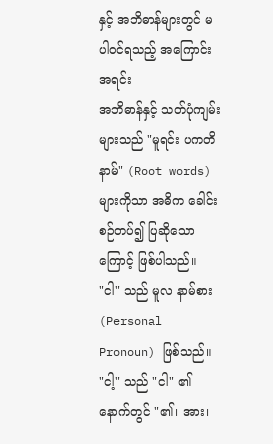နှင့် အဘိဓာန်များတွင် မပါဝင်ရသည့် အကြောင်းအရင်း
အဘိဓာန်နှင့် သတ်ပုံကျမ်းများသည် "မူရင်း ပကတိနာမ်" (Root words) များကိုသာ အဓိက ခေါင်းစဉ်တပ်၍ ပြဆိုသောကြောင့် ဖြစ်ပါသည်။
"ငါ" သည် မူလ နာမ်စား (Personal Pronoun) ဖြစ်သည်။
"ငါ့" သည် "ငါ" ၏ နောက်တွင် "၏၊ အား၊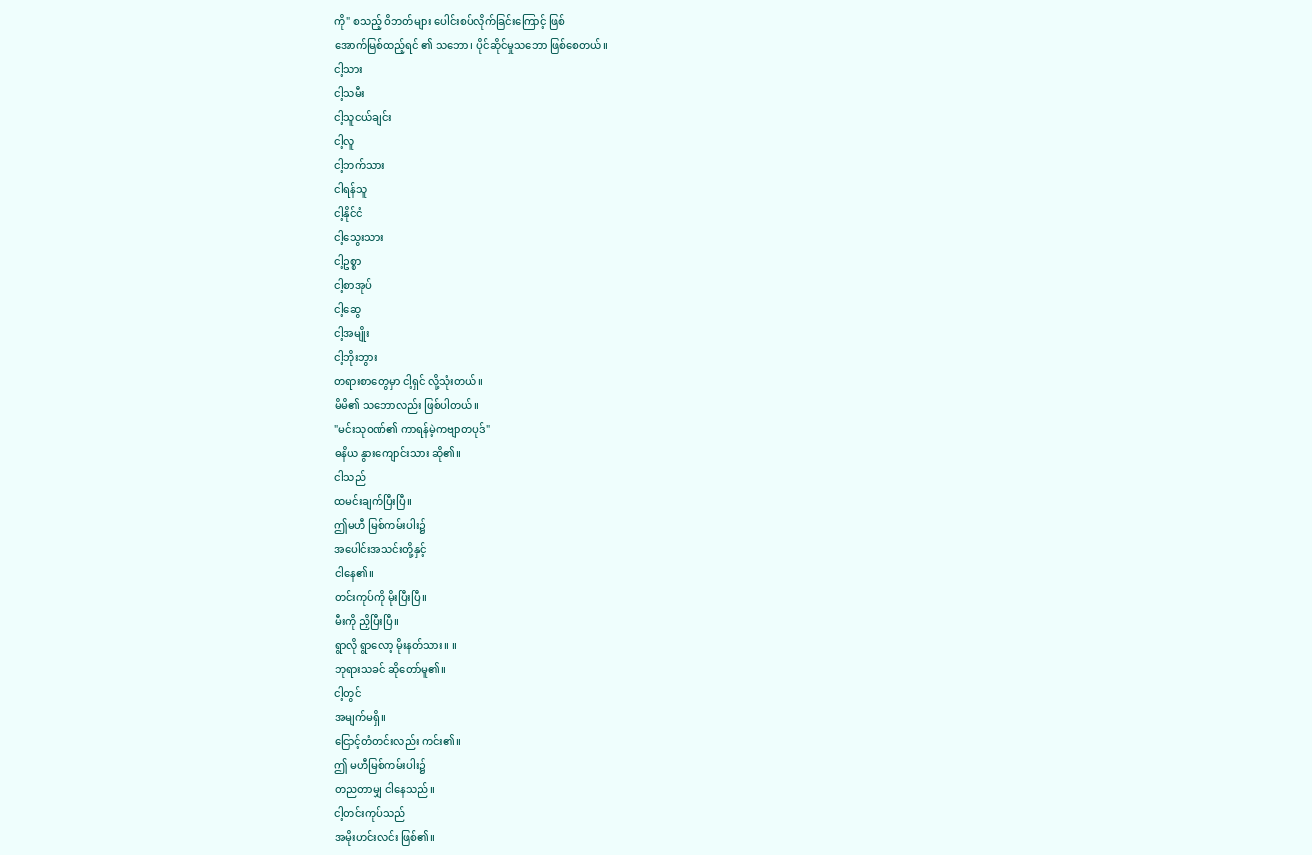ကို" စသည့် ဝိဘတ်များ ပေါင်းစပ်လိုက်ခြင်းကြောင့် ဖြစ်
အောက်မြစ်ထည့်ရင် ၏ သဘော၊ ပိုင်ဆိုင်မှုသဘော ဖြစ်စေတယ်။
ငါ့သား
ငါ့သမီး
ငါ့သူငယ်ချင်း
ငါ့လူ
ငါ့ဘက်သား
ငါရန်သူ
ငါ့နိုင်ငံ
ငါ့သွေးသား
ငါ့ဥစ္စာ
ငါ့စာအုပ်
ငါ့ဆွေ
ငါ့အမျိုး
ငါ့ဘိုးဘွား
တရားစာတွေမှာ ငါ့ရှင် လို့သုံးတယ်။
မိမိ၏ သဘောလည်း ဖြစ်ပါတယ်။
"မင်းသုဝဏ်၏ ကာရန်မဲ့ကဗျာတပုဒ်"
ဓနိယ နွားကျောင်းသား ဆို၏။
ငါသည်
ထမင်းချက်ပြီးပြီ။
ဤမဟီ မြစ်ကမ်းပါး၌
အပေါင်းအသင်းတို့နှင့်
ငါနေ၏။
တင်းကုပ်ကို မိုးပြီးပြီ။
မီးကို ညှိပြီးပြီ။
ရွာလို ရွာလော့ မိုးနတ်သား။ ။
ဘုရားသခင် ဆိုတော်မူ၏။
ငါ့တွင်
အမျက်မရှိ။
ငြောင့်တံတင်းလည်း ကင်း၏။
ဤ မဟီမြစ်ကမ်းပါး၌
တညတာမျှ ငါနေသည်။
ငါ့တင်းကုပ်သည်
အမိုးဟင်းလင်း ဖြစ်၏။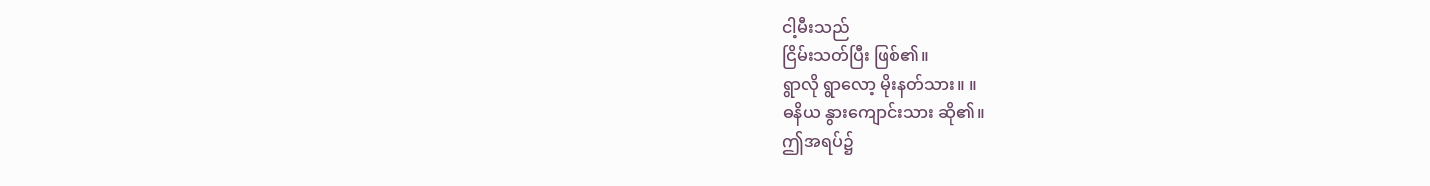ငါ့မီးသည်
ငြိမ်းသတ်ပြီး ဖြစ်၏။
ရွာလို ရွာလော့ မိုးနတ်သား။ ။
ဓနိယ နွားကျောင်းသား ဆို၏။
ဤအရပ်၌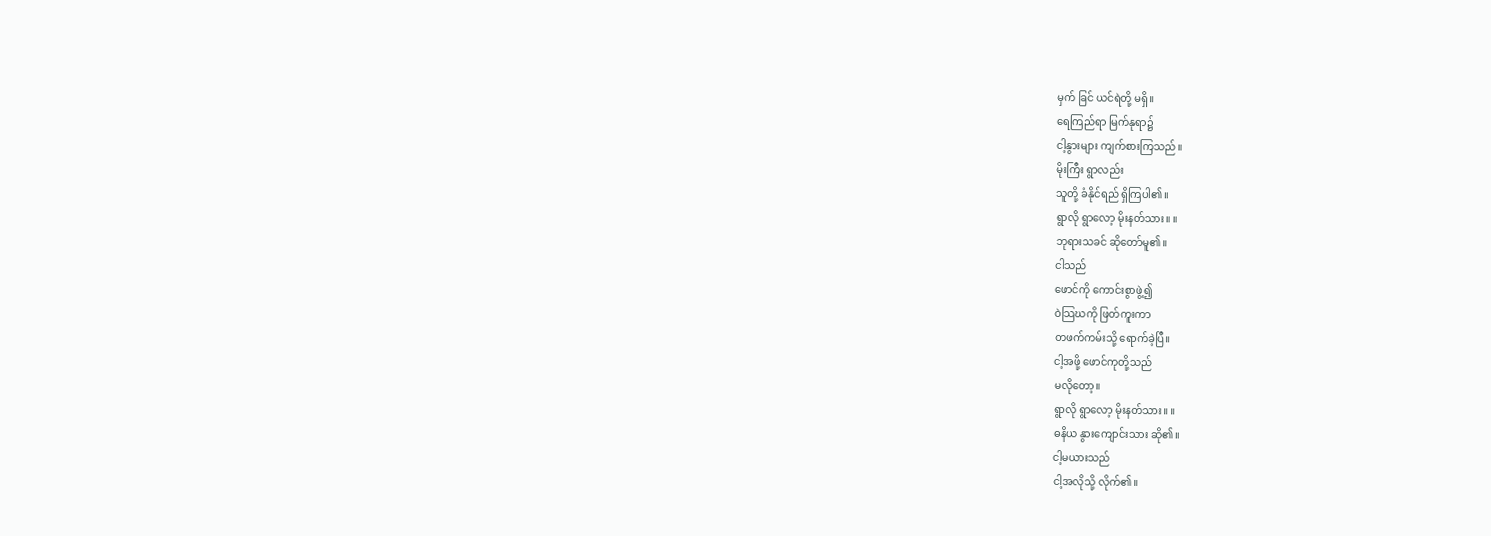မှက် ခြင် ယင်ရဲတို့ မရှိ။
ရေကြည်ရာ မြက်နုရာ၌
ငါ့နွားများ ကျက်စားကြသည်။
မိုးကြီး ရွာလည်း
သူတို့ ခံနိုင်ရည် ရှိကြပါ၏။
ရွာလို ရွာလော့ မိုးနတ်သား။ ။
ဘုရားသခင် ဆိုတော်မူ၏။
ငါသည်
ဖောင်ကို ကောင်းစွာဖွဲ့၍
ဝဲသြဃကို ဖြတ်ကူးကာ
တဖက်ကမ်းသို့ ရောက်ခဲ့ပြီ။
ငါ့အဖို့ ဖောင်ကုတို့သည်
မလိုတော့။
ရွာလို ရွာလော့ မိုးနတ်သား။ ။
ဓနိယ နွားကျောင်းသား ဆို၏။
ငါ့မယားသည်
ငါ့အလိုသို့ လိုက်၏။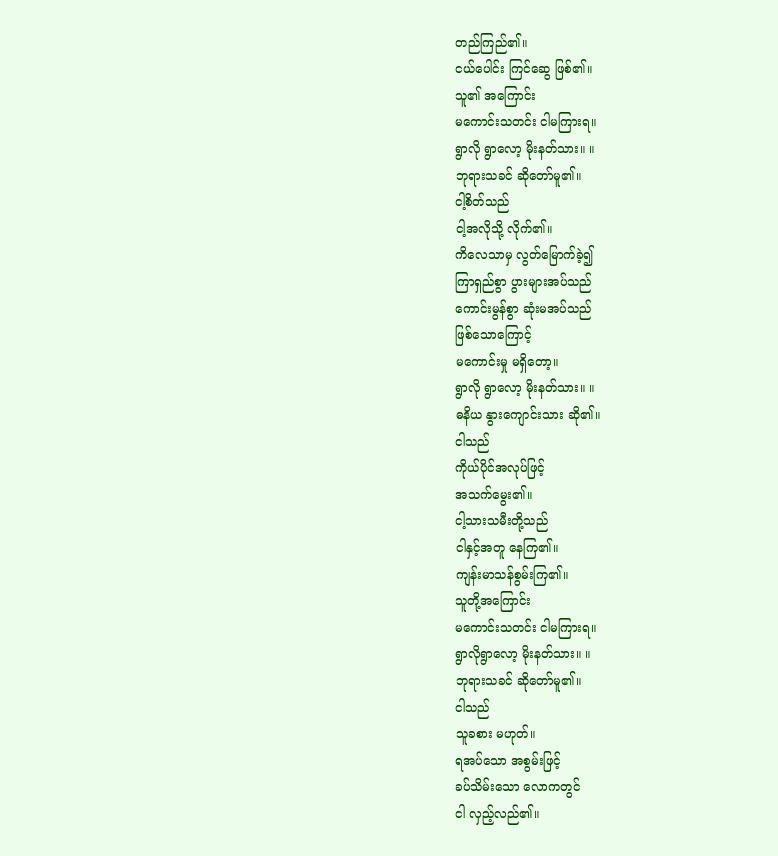တည်ကြည်၏။
ငယ်ပေါင်း ကြင်ဆွေ ဖြစ်၏။
သူ၏ အကြောင်း
မကောင်းသတင်း ငါမကြားရ။
ရွာလို ရွာလော့ မိုးနတ်သား။ ။
ဘုရားသခင် ဆိုတော်မူ၏။
ငါ့စိတ်သည်
ငါ့အလိုသို့ လိုက်၏။
ကိလေသာမှ လွတ်မြောက်ခဲ့၍
ကြာရှည်စွာ ပွားများအပ်သည်
ကောင်းမွန်စွာ ဆုံးမအပ်သည်
ဖြစ်သောကြောင့်
မကောင်းမှု မရှိတော့။
ရွာလို ရွာလော့ မိုးနတ်သား။ ။
ဓနိယ နွားကျောင်းသား ဆို၏။
ငါသည်
ကိုယ်ပိုင်အလုပ်ဖြင့်
အသက်မွေး၏။
ငါ့သားသမီးတို့သည်
ငါနှင့်အတူ နေကြ၏။
ကျန်းမာသန်စွမ်းကြ၏။
သူတို့အကြောင်း
မကောင်းသတင်း ငါမကြားရ။
ရွာလိုရွာလော့ မိုးနတ်သား။ ။
ဘုရားသခင် ဆိုတော်မူ၏။
ငါသည်
သူခစား မဟုတ်။
ရအပ်သော အစွမ်းဖြင့်
ခပ်သိမ်းသော လောကတွင်
ငါ လှည့်လည်၏။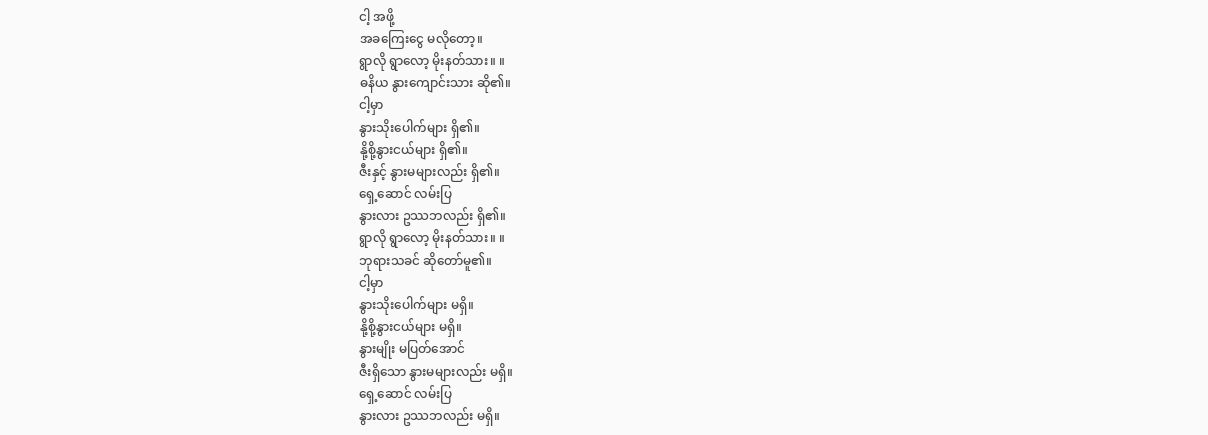ငါ့ အဖို့
အခကြေးငွေ မလိုတော့။
ရွာလို ရွာလော့ မိုးနတ်သား။ ။
ဓနိယ နွားကျောင်းသား ဆို၏။
ငါ့မှာ
နွားသိုးပေါက်များ ရှိ၏။
နို့စို့နွားငယ်များ ရှိ၏။
ဇီးနှင့် နွားမများလည်း ရှိ၏။
ရှေ့ဆောင် လမ်းပြ
နွားလား ဥဿဘလည်း ရှိ၏။
ရွာလို ရွာလော့ မိုးနတ်သား။ ။
ဘုရားသခင် ဆိုတော်မူ၏။
ငါ့မှာ
နွားသိုးပေါက်များ မရှိ။
နို့စို့နွားငယ်များ မရှိ။
နွားမျိုး မပြတ်အောင်
ဇီးရှိသော နွားမများလည်း မရှိ။
ရှေ့ဆောင် လမ်းပြ
နွားလား ဥဿဘလည်း မရှိ။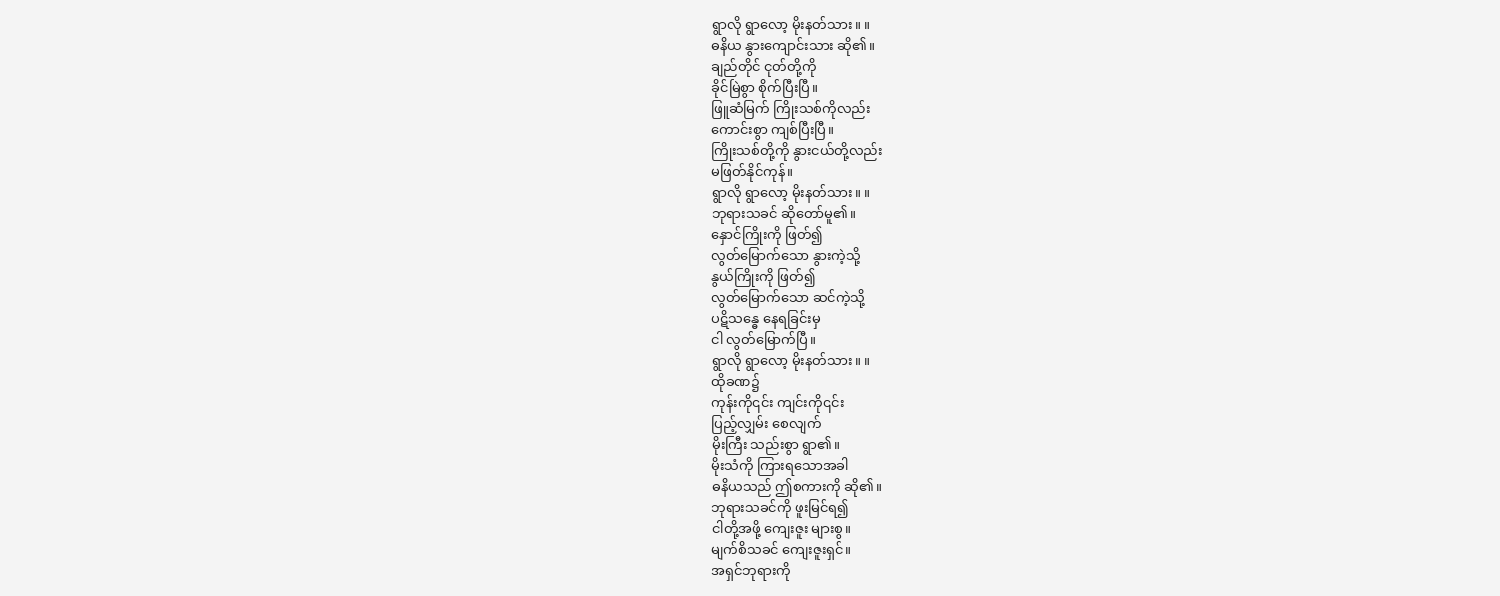ရွာလို ရွာလော့ မိုးနတ်သား။ ။
ဓနိယ နွားကျောင်းသား ဆို၏။
ချည်တိုင် ငုတ်တို့ကို
ခိုင်မြဲစွာ စိုက်ပြီးပြီ။
ဖြူဆံမြက် ကြိုးသစ်ကိုလည်း
ကောင်းစွာ ကျစ်ပြီးပြီ။
ကြိုးသစ်တို့ကို နွားငယ်တို့လည်း
မဖြတ်နိုင်ကုန်။
ရွာလို ရွာလော့ မိုးနတ်သား။ ။
ဘုရားသခင် ဆိုတော်မူ၏။
နှောင်ကြိုးကို ဖြတ်၍
လွတ်မြောက်သော နွားကဲ့သို့
နွယ်ကြိုးကို ဖြတ်၍
လွတ်မြောက်သော ဆင်ကဲ့သို့
ပဋိသန္ဓေ နေရခြင်းမှ
ငါ လွတ်မြောက်ပြီ။
ရွာလို ရွာလော့ မိုးနတ်သား။ ။
ထိုခဏ၌
ကုန်းကို၎င်း ကျင်းကို၎င်း
ပြည့်လျှမ်း စေလျက်
မိုးကြီး သည်းစွာ ရွာ၏။
မိုးသံကို ကြားရသောအခါ
ဓနိယသည် ဤစကားကို ဆို၏။
ဘုရားသခင်ကို ဖူးမြင်ရ၍
ငါတို့အဖို့ ကျေးဇူး များစွ။
မျက်စိသခင် ကျေးဇူးရှင်။
အရှင်ဘုရားကို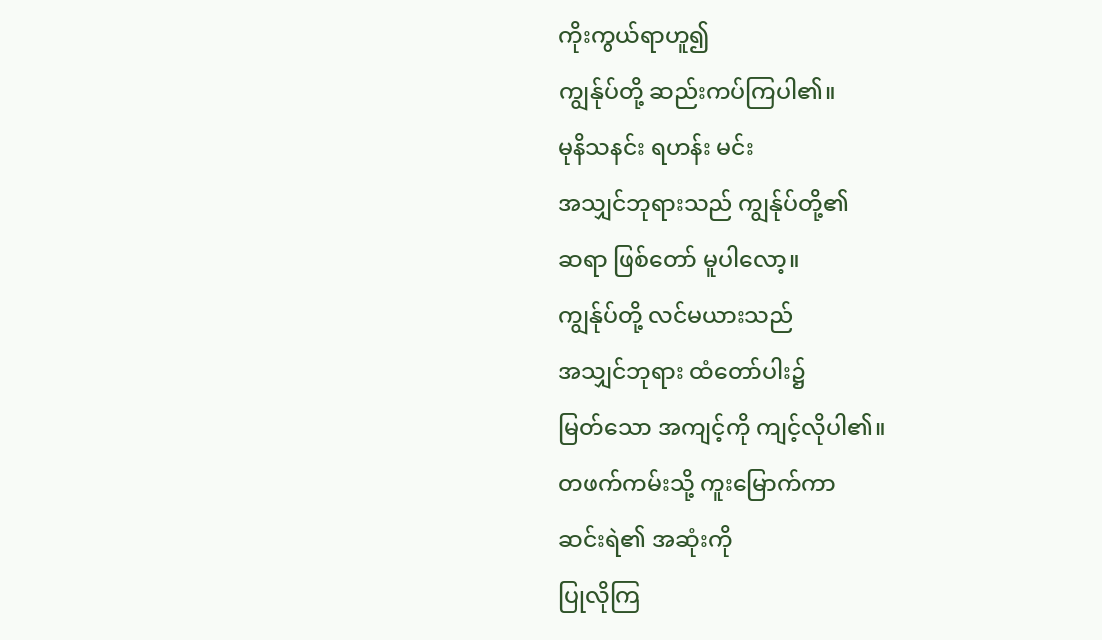ကိုးကွယ်ရာဟူ၍
ကျွန်ုပ်တို့ ဆည်းကပ်ကြပါ၏။
မုနိသနင်း ရဟန်း မင်း
အသျှင်ဘုရားသည် ကျွန်ုပ်တို့၏
ဆရာ ဖြစ်တော် မူပါလော့။
ကျွန်ုပ်တို့ လင်မယားသည်
အသျှင်ဘုရား ထံတော်ပါး၌
မြတ်သော အကျင့်ကို ကျင့်လိုပါ၏။
တဖက်ကမ်းသို့ ကူးမြောက်ကာ
ဆင်းရဲ၏ အဆုံးကို
ပြုလိုကြ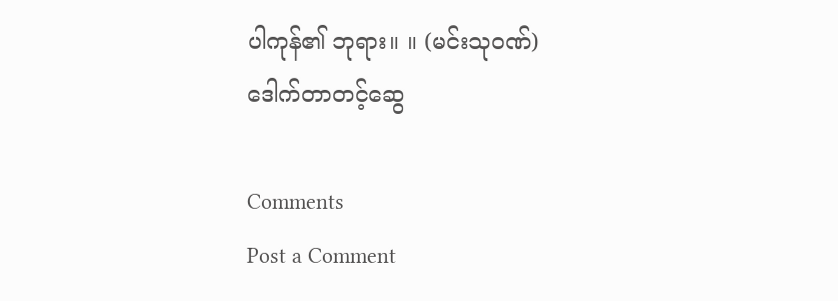ပါကုန်၏ ဘုရား။ ။ (မင်းသုဝဏ်)
ဒေါက်တာတင့်ဆွေ

Comments
Post a Comment